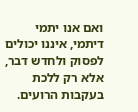ואם אנו יתמי דיתמי, איננו יכולים לפסוק ולחדש דבר, אלא רק ללכת בעקבות הרועים.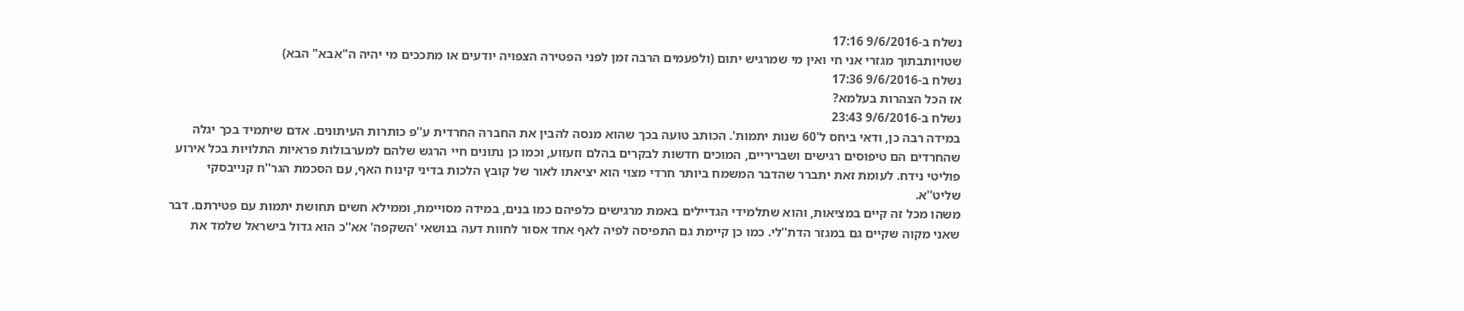נשלח ב-9/6/2016 17:16
שטויותבתוך מגזרי אני חי ואין מי שמרגיש יתום (ולפעמים הרבה זמן לפני הפטירה הצפויה יודעים או מתככים מי יהיה ה"אבא" הבא)
נשלח ב-9/6/2016 17:36
אז הכל הצהרות בעלמא?
נשלח ב-9/6/2016 23:43
במידה רבה כן, ודאי ביחס ל'60 שנות יתמות'. הכותב טועה בכך שהוא מנסה להבין את החברה החרדית ע''פ כותרות העיתונים. אדם שיתמיד בכך יגלה שהחרדים הם טיפוסים רגישים ושבריריים, המוכים חדשות לבקרים בהלם וזעזוע, וכמו כן נתונים חיי הרגש שלהם למערבולות פראיות התלויות בכל אירוע פוליטי נידח. לעומת זאת יתברר שהדבר המשמח ביותר חרדי מצוי הוא יציאתו לאור של קובץ הלכות בדיני קינוח האף, עם הסכמת הגר''ח קנייבסקי שליט''א.
משהו מכל זה קיים במציאות, והוא שתלמידי הגדיילים באמת מרגישים כלפיהם כמו בנים, במידה מסויימת, וממילא חשים תחושת יתמות עם פטירתם. דבר שאני מקוה שקיים גם במגזר הדת''לי. כמו כן קיימת גם התפיסה לפיה לאף אחד אסור לחוות דעה בנושאי 'השקפה' אא''כ הוא גדול בישראל שלמד את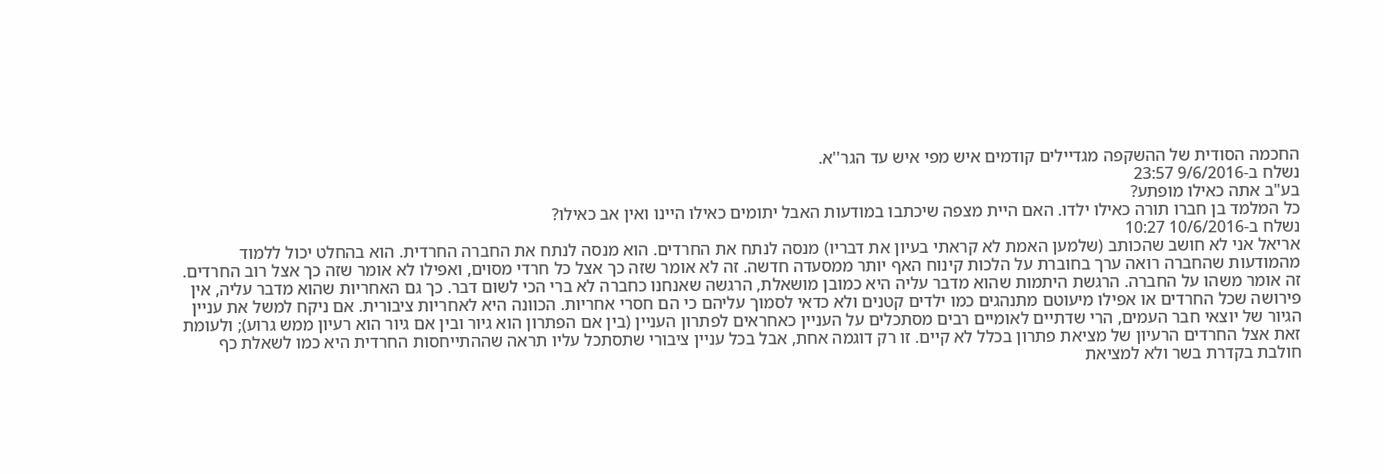החכמה הסודית של ההשקפה מגדיילים קודמים איש מפי איש עד הגר''א.
נשלח ב-9/6/2016 23:57
בע"ב אתה כאילו מופתע?
כל המלמד בן חברו תורה כאילו ילדו. האם היית מצפה שיכתבו במודעות האבל יתומים כאילו היינו ואין אב כאילו?
נשלח ב-10/6/2016 10:27
אריאל אני לא חושב שהכותב (שלמען האמת לא קראתי בעיון את דבריו) מנסה לנתח את החרדים. הוא מנסה לנתח את החברה החרדית. הוא בהחלט יכול ללמוד מהמודעות שהחברה רואה ערך בחוברת על הלכות קינוח האף יותר ממסעדה חדשה. זה לא אומר שזה כך אצל כל חרדי מסוים, ואפילו לא אומר שזה כך אצל רוב החרדים. זה אומר משהו על החברה. הרגשת היתמות שהוא מדבר עליה היא כמובן מושאלת, הרגשה שאנחנו כחברה לא ברי הכי לשום דבר. כך גם האחריות שהוא מדבר עליה, אין פירושה שכל החרדים או אפילו מיעוטם מתנהגים כמו ילדים קטנים ולא כדאי לסמוך עליהם כי הם חסרי אחריות. הכוונה היא לאחריות ציבורית. אם ניקח למשל את עניין הגיור של יוצאי חבר העמים, הרי שדתיים לאומיים רבים מסתכלים על העניין כאחראים לפתרון העניין (בין אם הפתרון הוא גיור ובין אם גיור הוא רעיון ממש גרוע); ולעומת זאת אצל החרדים הרעיון של מציאת פתרון בכלל לא קיים. זו רק דוגמה אחת, אבל בכל עניין ציבורי שתסתכל עליו תראה שההתייחסות החרדית היא כמו לשאלת כף חולבת בקדרת בשר ולא למציאת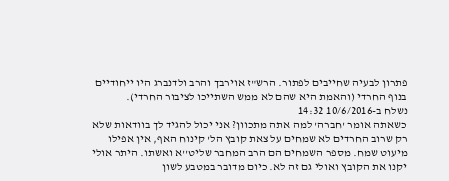פתרון לבעיה שחייבים לפתור. הרש"ז אוירבך והרב ולדנברג היו ייחודיים בנוף החרדי (והאמת היא שהם לא ממש השתייכו לציבור החרדי).
נשלח ב-10/6/2016 14:32
כשאתה אומר 'חברה' למה אתה מתכוון? אני יכול להגיד לך בוודאות שלא רק שרוב החרדים לא שמחים על צאת קובץ הל' קינוח האף, אין אפילו מיעוט שמח. מספר השמחים הם הרב המחבר שליט''א ואשתו. היתר אולי יקנו את הקובץ ואולי גם זה לא. כיום מדובר במטבע לשון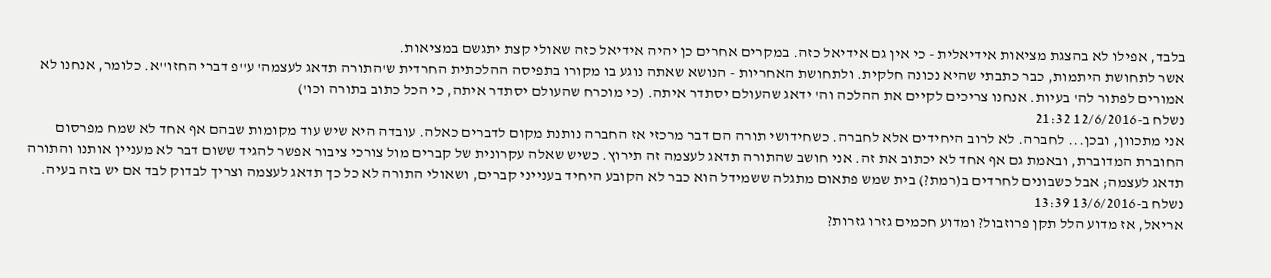בלבד, אפילו לא בהצגת מציאות אידיאלית - כי אין גם אידיאל כזה. במקרים אחרים כן יהיה אידיאל כזה שאולי קצת יתגשם במציאות.
אשר לתחושת היתמות, כבר כתבתי שהיא נכונה חלקית. ולתחושת האחריות - הנושא שאתה נוגע בו מקורו בתפיסה ההלכתית החרדית ש'התורה תדאג לעצמה' ע''פ דברי החזו''א. כלומר, אנחנו לא אמורים לפתור לה' בעיות. אנחנו צריכים לקיים את ההלכה וה' ידאג שהעולם יסתדר איתה. (כי מוכרח שהעולם יסתדר איתה, כי הכל כתוב בתורה וכו')
נשלח ב-12/6/2016 21:32
אני מתכוון, ובכן... לחברה. לא לרוב היחידים אלא לחברה. כשחידושי תורה הם דבר מרכזי אז החברה נותנת מקום לדברים כאלה. עובדה היא שיש עוד מקומות שבהם אף אחד לא שמח מפרסום החוברת המדוברת, ובאמת גם אף אחד לא יכתוב את זה. אני חושב שהתורה תדאג לעצמה זה תירוץ. כשיש שאלה עקרונית של קברים מול צורכי ציבור אפשר להגיד ששום דבר לא מעניין אותנו והתורה תדאג לעצמה; אבל כשבונים לחרדים ב(רמת?) בית שמש פתאום מתגלה ששמידל הוא כבר לא הקובע היחיד בענייני קברים, ושאולי התורה לא כל כך תדאג לעצמה וצריך לבדוק לבד אם יש בזה בעיה.
נשלח ב-13/6/2016 13:39
אריאל, אז מדוע הלל תקן פרוזבול? ומדוע חכמים גזרו גזרות?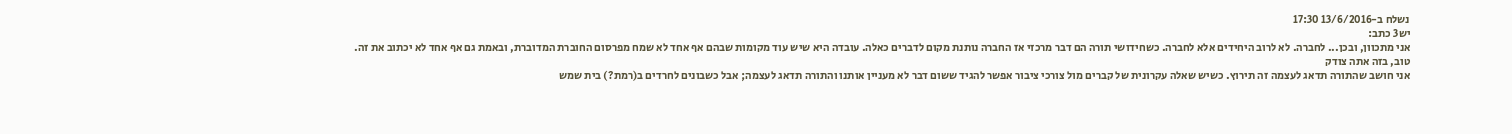נשלח ב-13/6/2016 17:30
יש3 כתב:
אני מתכוון, ובכן... לחברה. לא לרוב היחידים אלא לחברה. כשחידושי תורה הם דבר מרכזי אז החברה נותנת מקום לדברים כאלה. עובדה היא שיש עוד מקומות שבהם אף אחד לא שמח מפרסום החוברת המדוברת, ובאמת גם אף אחד לא יכתוב את זה.
טוב, בזה אתה צודק
אני חושב שהתורה תדאג לעצמה זה תירוץ. כשיש שאלה עקרונית של קברים מול צורכי ציבור אפשר להגיד ששום דבר לא מעניין אותנו והתורה תדאג לעצמה; אבל כשבונים לחרדים ב(רמת?) בית שמש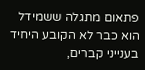פתאום מתגלה ששמידל הוא כבר לא הקובע היחיד בענייני קברים,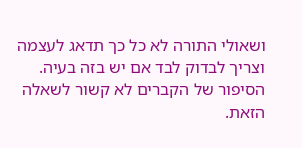ושאולי התורה לא כל כך תדאג לעצמה וצריך לבדוק לבד אם יש בזה בעיה.
הסיפור של הקברים לא קשור לשאלה הזאת.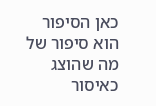כאן הסיפור הוא סיפור של מה שהוצג כאיסור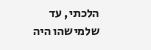הלכתי, עד שלמישהו היה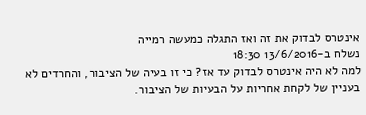אינטרס לבדוק את זה ואז התגלה כמעשה רמייה
נשלח ב-13/6/2016 18:30
למה לא היה אינטרס לבדוק עד אז? כי זו בעיה של הציבור, והחרדים לא בעניין של לקחת אחריות על הבעיות של הציבור.